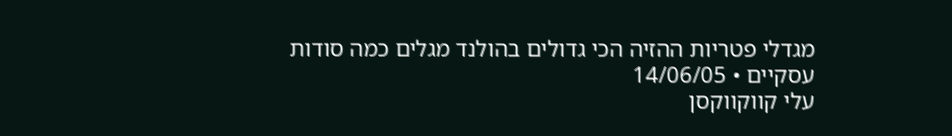מגדלי פטריות ההזיה הכי גדולים בהולנד מגלים כמה סודות עסקיים • 14/06/05
עלי קווקווקסן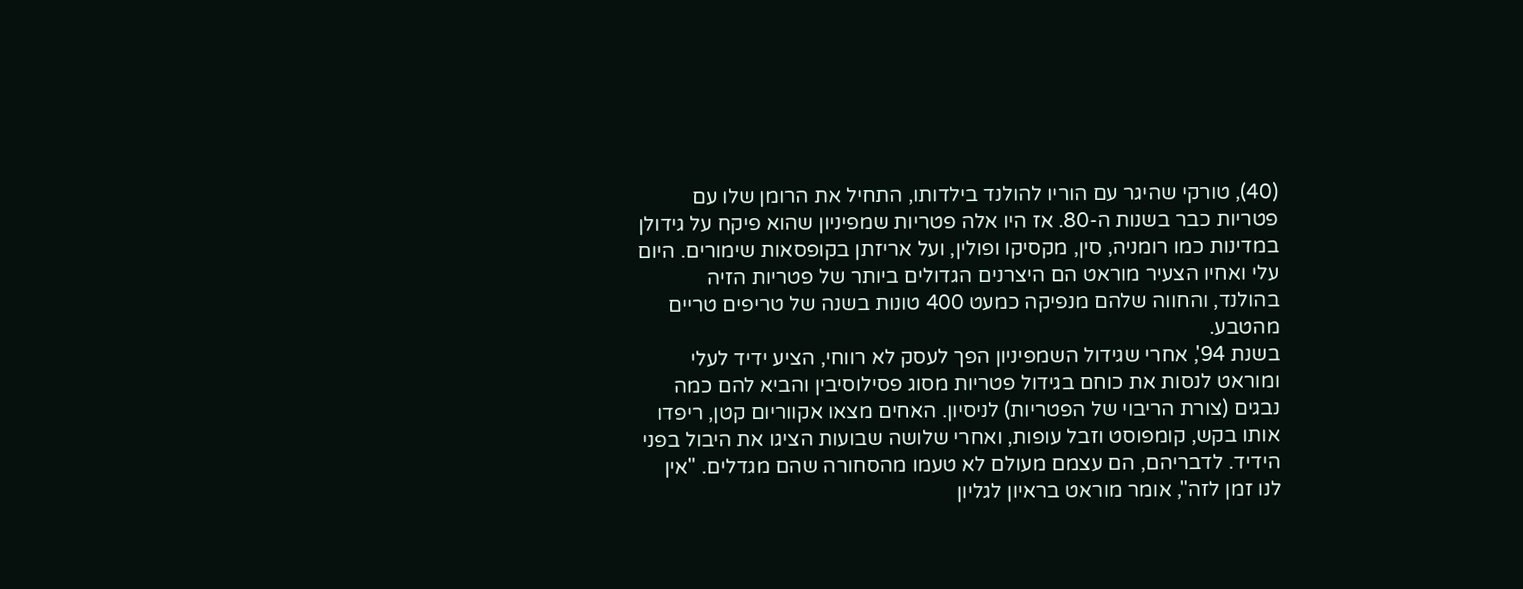(40), טורקי שהיגר עם הוריו להולנד בילדותו, התחיל את הרומן שלו עם פטריות כבר בשנות ה-80. אז היו אלה פטריות שמפיניון שהוא פיקח על גידולן במדינות כמו רומניה, סין, מקסיקו ופולין, ועל אריזתן בקופסאות שימורים. היום עלי ואחיו הצעיר מוראט הם היצרנים הגדולים ביותר של פטריות הזיה בהולנד, והחווה שלהם מנפיקה כמעט 400 טונות בשנה של טריפים טריים מהטבע.
בשנת 94', אחרי שגידול השמפיניון הפך לעסק לא רווחי, הציע ידיד לעלי ומוראט לנסות את כוחם בגידול פטריות מסוג פסילוסיבין והביא להם כמה נבגים (צורת הריבוי של הפטריות) לניסיון. האחים מצאו אקווריום קטן, ריפדו אותו בקש, קומפוסט וזבל עופות, ואחרי שלושה שבועות הציגו את היבול בפני הידיד. לדבריהם, הם עצמם מעולם לא טעמו מהסחורה שהם מגדלים. "אין לנו זמן לזה", אומר מוראט בראיון לגליון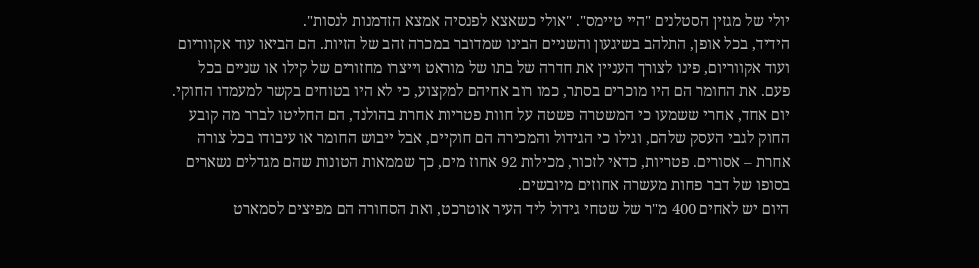יולי של מגזין הסטלנים "היי טיימס". "אולי כשאצא לפנסיה אמצא הזדמנות לנסות".
הידיד, בכל אופן, התלהב בשיגעון והשניים הבינו שמדובר במכרה זהב של הזיות. הם הביאו עוד אקווריום ועוד אקווריום, פינו לצורך העניין את חדרה של בתו של מוראט וייצרו מחזורים של קילו או שניים בכל פעם. את החומר הם היו מוכרים בסתר, כמו רוב אחיהם למקצוע, כי לא היו בטוחים בקשר למעמדו החוקי.
יום אחד, אחרי ששמעו כי המשטרה פשטה על חוות פטריות אחרת בהולנד, הם החליטו לברר מה קובע החוק לגבי העסק שלהם, וגילו כי הגידול והמכירה הם חוקיים, אבל ייבוש החומר או עיבודו בכל צורה אחרת – אסורים. פטריות, כדאי לזכור, מכילות 92 אחוז מים, כך שממאות הטונות שהם מגדלים נשארים בסופו של דבר פחות מעשרה אחוזים מיובשים.
היום יש לאחים 400 מ"ר של שטחי גידול ליד העיר אוטרכט, ואת הסחורה הם מפיצים לסמארט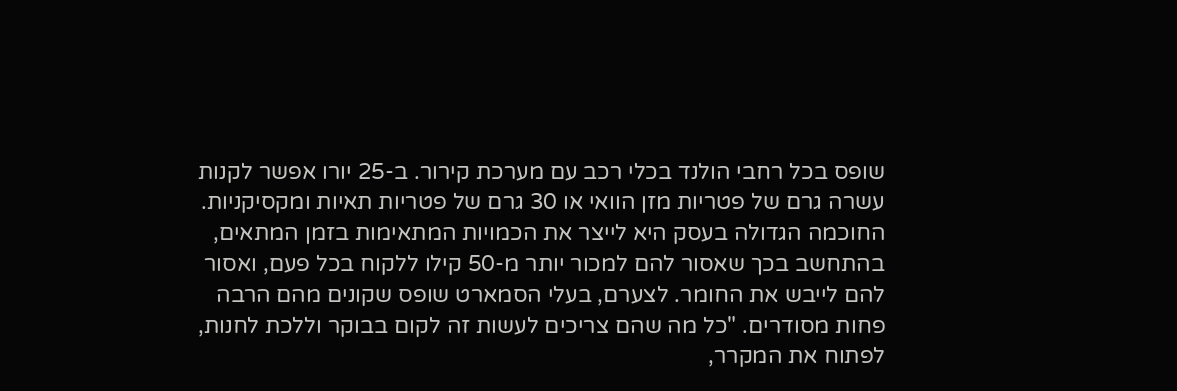שופס בכל רחבי הולנד בכלי רכב עם מערכת קירור. ב-25 יורו אפשר לקנות עשרה גרם של פטריות מזן הוואי או 30 גרם של פטריות תאיות ומקסיקניות.
החוכמה הגדולה בעסק היא לייצר את הכמויות המתאימות בזמן המתאים, בהתחשב בכך שאסור להם למכור יותר מ-50 קילו ללקוח בכל פעם, ואסור להם לייבש את החומר. לצערם, בעלי הסמארט שופס שקונים מהם הרבה פחות מסודרים. "כל מה שהם צריכים לעשות זה לקום בבוקר וללכת לחנות, לפתוח את המקרר,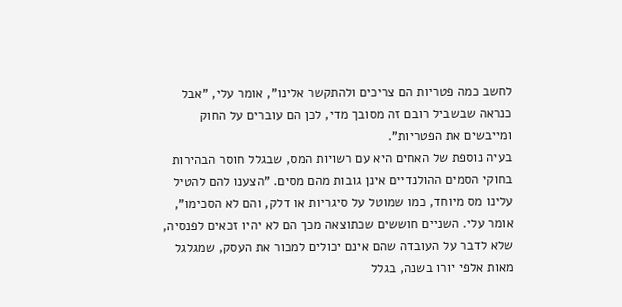לחשב כמה פטריות הם צריכים ולהתקשר אלינו", אומר עלי, "אבל כנראה שבשביל רובם זה מסובך מדי, לכן הם עוברים על החוק ומייבשים את הפטריות".
בעיה נוספת של האחים היא עם רשויות המס, שבגלל חוסר הבהירות בחוקי הסמים ההולנדיים אינן גובות מהם מסים. "הצענו להם להטיל עלינו מס מיוחד, כמו שמוטל על סיגריות או דלק, והם לא הסכימו", אומר עלי. השניים חוששים שכתוצאה מכך הם לא יהיו זכאים לפנסיה, שלא לדבר על העובדה שהם אינם יכולים למכור את העסק, שמגלגל מאות אלפי יורו בשנה, בגלל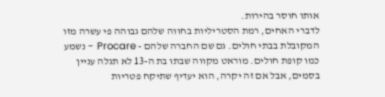אותו חוסר בהירות.
לדברי האחים, רמת הסטריליות בחווה שלהם גבוהה פי עשרה מזו המקובלת בבתי חולים. גם שם החברה שלהם - Procare - נשמע כמו קופת חולים. מוראט מקווה שבתו בת ה-13 לא תגלה עניין בסמים, אבל אם זה יקרה, הוא יעדיף שתיקח פטריות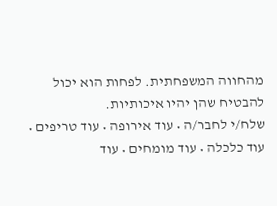מהחווה המשפחתית. לפחות הוא יכול להבטיח שהן יהיו איכותיות.
שלח/י לחבר/ה • עוד אירופה • עוד טריפים • עוד כלכלה • עוד מומחים • עוד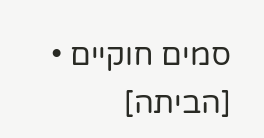סמים חוקיים • [הביתה]